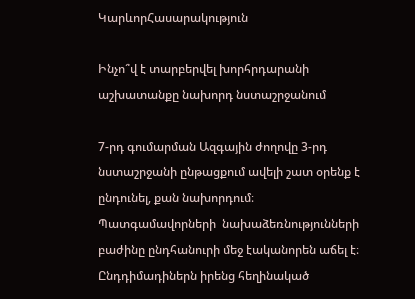ԿարևորՀասարակություն

Ինչո՞վ է տարբերվել խորհրդարանի աշխատանքը նախորդ նստաշրջանում

7-րդ գումարման Ազգային ժողովը 3-րդ նստաշրջանի ընթացքում ավելի շատ օրենք է ընդունել, քան նախորդում։ Պատգամավորների  նախաձեռնությունների բաժինը ընդհանուրի մեջ էականորեն աճել է։  Ընդդիմադիներն իրենց հեղինակած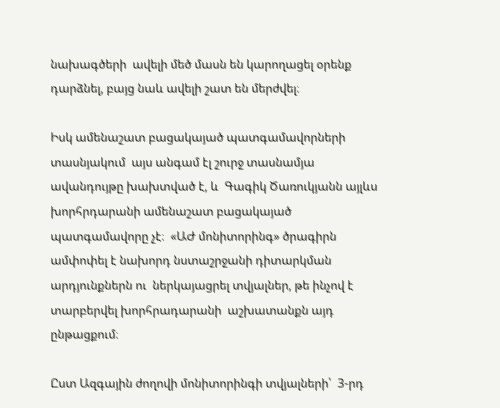նախագծերի  ավելի մեծ մասն են կարողացել օրենք դարձնել, բայց նաև ավելի շատ են մերժվել։

Իսկ ամենաշատ բացակայած պատգամավորների տասնյակում  այս անգամ էլ շուրջ տասնամյա ավանդույթը խախտված է, և  Գագիկ Ծառուկյանն այլևս խորհրդարանի ամենաշատ բացակայած պատգամավորը չէ։  «ԱԺ մոնիտորինգ» ծրագիրն ամփոփել է նախորդ նստաշրջանի դիտարկման  արդյունքներն ու  ներկայացրել տվյալներ, թե ինչով է տարբերվել խորհրադարանի  աշխատանքն այդ ընթացքում։

Ըստ Ազգային ժողովի մոնիտորինգի տվյալների՝  3-րդ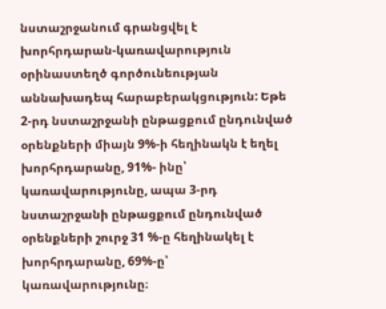նստաշրջանում գրանցվել է խորհրդարան-կառավարություն օրինաստեղծ գործունեության աննախադեպ հարաբերակցություն: Եթե 2-րդ նստաշրջանի ընթացքում ընդունված օրենքների միայն 9%-ի հեղինակն է եղել խորհրդարանը, 91%- ինը՝ կառավարությունը, ապա 3-րդ նստաշրջանի ընթացքում ընդունված օրենքների շուրջ 31 %-ը հեղինակել է խորհրդարանը, 69%-ը՝ կառավարությունը։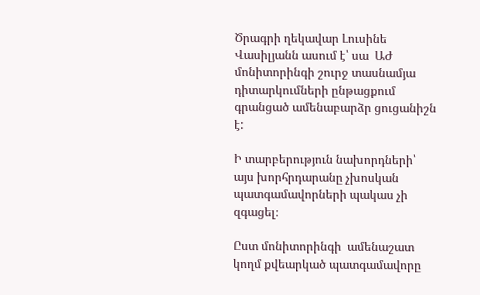Ծրագրի ղեկավար Լուսինե Վասիլյանն ասում է՝ սա  ԱԺ մոնիտորինգի շուրջ տասնամյա դիտարկումների ընթացքում գրանցած ամենաբարձր ցուցանիշն է:

Ի տարբերություն նախորդների՝  այս խորհրդարանը չխոսկան պատգամավորների պակաս չի զգացել։

Ըստ մոնիտորինգի  ամենաշատ կողմ քվեարկած պատգամավորը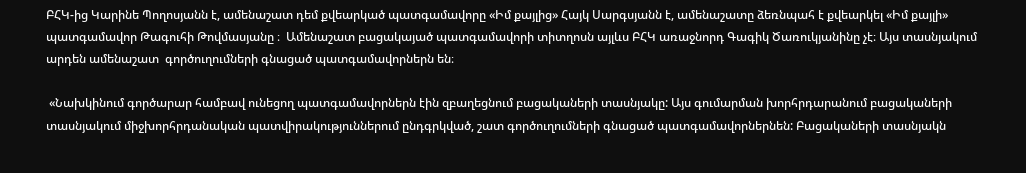ԲՀԿ-ից Կարինե Պողոսյանն է, ամենաշատ դեմ քվեարկած պատգամավորը «Իմ քայլից» Հայկ Սարգսյանն է, ամենաշատը ձեռնպահ է քվեարկել «Իմ քայլի» պատգամավոր Թագուհի Թովմասյանը ։  Ամենաշատ բացակայած պատգամավորի տիտղոսն այլևս ԲՀԿ առաջնորդ Գագիկ Ծառուկյանինը չէ։ Այս տասնյակում արդեն ամենաշատ  գործուղումների գնացած պատգամավորներն են։

 «Նախկինում գործարար համբավ ունեցող պատգամավորներն էին զբաղեցնում բացակաների տասնյակը: Այս գումարման խորհրդարանում բացակաների տասնյակում միջխորհրդանական պատվիրակություններում ընդգրկված, շատ գործուղումների գնացած պատգամավորներնեն: Բացակաների տասնյակն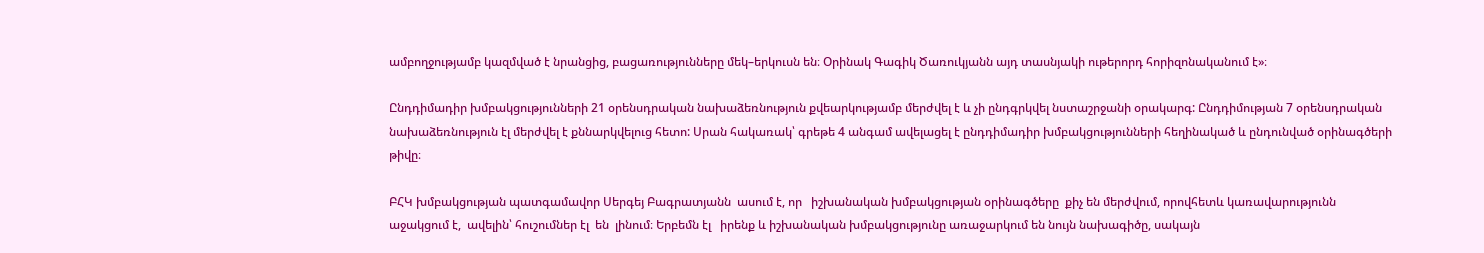ամբողջությամբ կազմված է նրանցից, բացառությունները մեկ–երկուսն են։ Օրինակ Գագիկ Ծառուկյանն այդ տասնյակի ութերորդ հորիզոնականում է»։

Ընդդիմադիր խմբակցությունների 21 օրենսդրական նախաձեռնություն քվեարկությամբ մերժվել է և չի ընդգրկվել նստաշրջանի օրակարգ: Ընդդիմության 7 օրենսդրական նախաձեռնություն էլ մերժվել է քննարկվելուց հետո: Սրան հակառակ՝ գրեթե 4 անգամ ավելացել է ընդդիմադիր խմբակցությունների հեղինակած և ընդունված օրինագծերի թիվը։

ԲՀԿ խմբակցության պատգամավոր Սերգեյ Բագրատյանն  ասում է, որ   իշխանական խմբակցության օրինագծերը  քիչ են մերժվում, որովհետև կառավարությունն աջակցում է,  ավելին՝ հուշումներ էլ  են  լինում։ Երբեմն էլ   իրենք և իշխանական խմբակցությունը առաջարկում են նույն նախագիծը, սակայն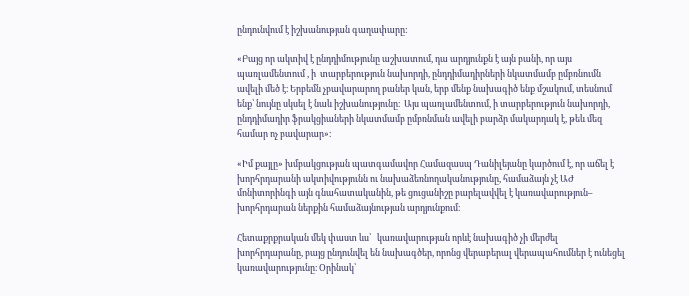ընդունվում է իշխանության գաղափարը:

«Բայց որ ակտիվ է ընդդիմությունը աշխատում, դա արդյունքն է այն բանի, որ այս պառլամենտում , ի  տարբերություն նախորդի, ընդդիմադիրների նկատմամբ ըմբռնումն ավելի մեծ է։ Երբեմն չբավարարող բաներ կան, երբ մենք նախագիծ ենք մշակում, տեսնում ենք՝ նույնը սկսել է նաև իշխանությունը։  Այս պառլամենտում, ի տարբերություն նախորդի, ընդդիմադիր ֆրակցիաների նկատմամբ ըմբռնման ավելի բարձր մակարդակ է, թեև մեզ համար ոչ բավարար»։

«Իմ քայլը» խմբակցության պատգամավոր Համազասպ Դանիլեյանը կարծում է, որ աճել է խորհրդարանի ակտիվությունն ու նախաձեռնողականությունը, համաձայն չէ ԱԺ մոնիտորինգի այն գնահատականին, թե ցուցանիշը բարելավվել է կառավարություն– խորհրդարան ներքին համաձայնության արդյունքում։

Հետաքրքրական մեկ փաստ ևս՝   կառավարության որևէ նախագիծ չի մերժել խորհրդարանը, բայց ընդունվել են նախագծեր, որոնց վերաբերալ վերապահումներ է ունեցել կառավարությունը։ Օրինակ՝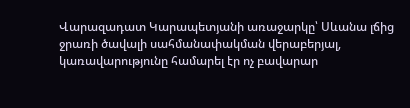Վարազադատ Կարապետյանի առաջարկը՝ Սևանա լճից ջրառի ծավալի սահմանափակման վերաբերյալ, կառավարությունը համարել էր ոչ բավարար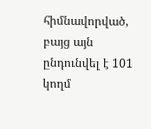հիմնավորված, բայց այն ընդունվել է 101 կողմ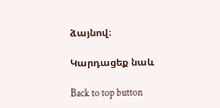ձայնով։

Կարդացեք նաև

Back to top button